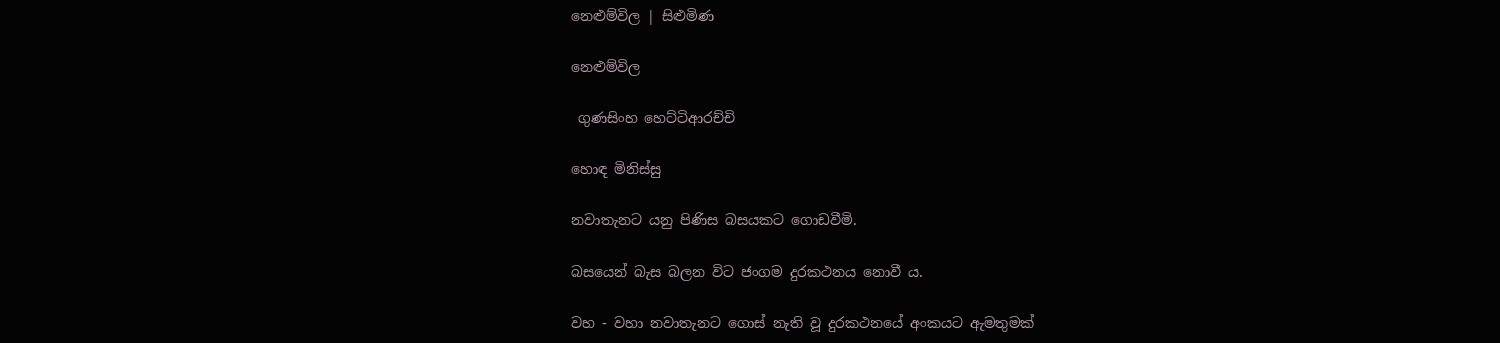නෙළුම්විල | සිළුමිණ

නෙළුම්විල

 ගුණසිංහ හෙට්ටිආරච්චි

හොඳ මිනිස්සු

නවාතැනට යනු පිණිස බසයකට ගොඩවීමි.

බසයෙන් බැස බලන විට ජංගම දුරකථනය නොවී ය.

වහ - වහා නවාතැනට ගොස් නැති වූ දුරකථනයේ අංකයට ඇමතුමක්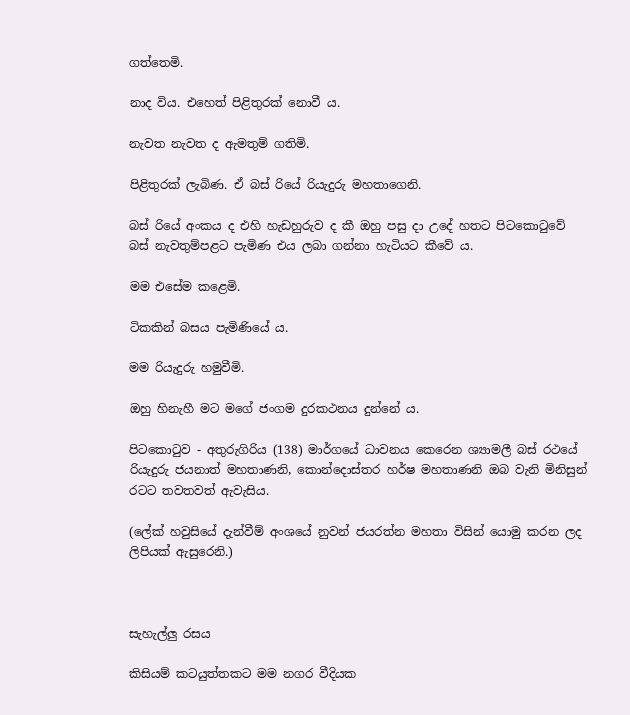ගත්තෙමි.

නාද විය. එහෙත් පිළිතුරක් නොවී ය.

නැවත නැවත ද ඇමතුම් ගතිමි.

පිළිතුරක් ලැබිණ. ඒ බස් රියේ රියැදුරු මහතාගෙනි.

බස් රියේ අංකය ද එහි හැඩහුරුව ද කී ඔහු පසු දා උදේ හතට පිටකොටුවේ බස් නැවතුම්පළට පැමිණ එය ලබා ගන්නා හැටියට කීවේ ය.

මම එසේම කළෙමි.

ටිකකින් බසය පැමිණියේ ය.

මම රියැදුරු හමුවීමි.

ඔහු හිනැහී මට මගේ ජංගම දුරකථනය දුන්නේ ය.

පිටකොටුව - අතුරුගිරිය (138) මාර්ගයේ ධාවනය කෙරෙන ශ්‍යාමලී බස් රථයේ රියැදුරු ජයනාත් මහතාණනි, කොන්දොස්තර හර්ෂ මහතාණනි ඔබ වැනි මිනිසුන් රටට තවතවත් ඇවැසිය.

(ලේක් හවුසියේ දැන්වීම් අංශයේ නුවන් ජයරත්න මහතා විසින් යොමු කරන ලද ලිපියක් ඇසුරෙනි.)



සැහැල්ලු රසය

කිසියම් කටයුත්තකට මම නගර වීදියක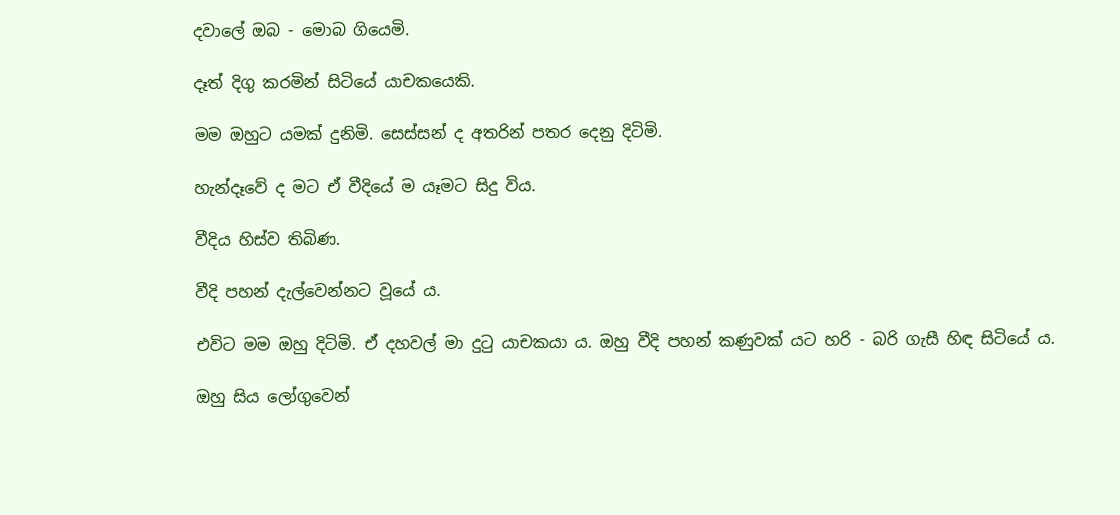දවාලේ ඔබ - මොබ ගියෙමි.

දෑත් දිගු කරමින් සිටියේ යාචකයෙකි.

මම ඔහුට යමක් දුනිමි. සෙස්සන් ද අතරින් පතර දෙනු දිටිමි.

හැන්දෑවේ ද මට ඒ වීදියේ ම යෑමට සිදු විය.

වීදිය හිස්ව තිබිණ.

වීදි පහන් දැල්වෙන්නට වූයේ ය.

එවිට මම ඔහු දිටිමි. ඒ දහවල් මා දුටු යාචකයා ය. ඔහු වීදි පහන් කණුවක් යට හරි - බරි ගැසී හිඳ සිටියේ ය.

ඔහු සිය ලෝගුවෙන්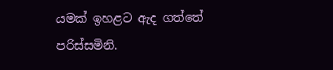යමක් ඉහළට ඇද ගත්තේ පරිස්සමිනි.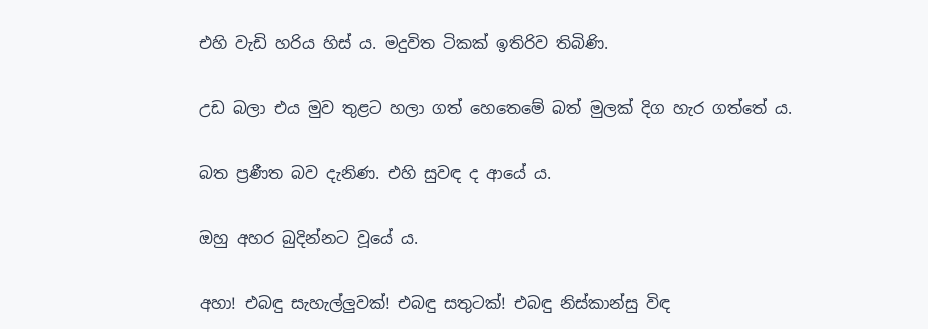එහි වැඩි හරිය හිස් ය. මදුවිත ටිකක් ඉතිරිව තිබිණි.

උඩ බලා එය මුව තුළට හලා ගත් හෙතෙමේ බත් මුලක් දිග හැර ගත්තේ ය.

බත ප්‍රණීත බව දැනිණ. එහි සුවඳ ද ආයේ ය.

ඔහු අහර බුදින්නට වූයේ ය.

අහා! එබඳු සැහැල්ලුවක්! එබඳු සතුටක්! එබඳු නිස්කාන්සු විඳ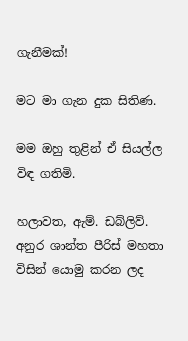ගැනීමක්!

මට මා ගැන දුක සිතිණ.

මම ඔහු තුළින් ඒ සියල්ල විඳ ගතිමි.

හලාවත, ඇම්. ඩබ්ලිව්. අනුර ශාන්ත පීරිස් මහතා විසින් යොමු කරන ලද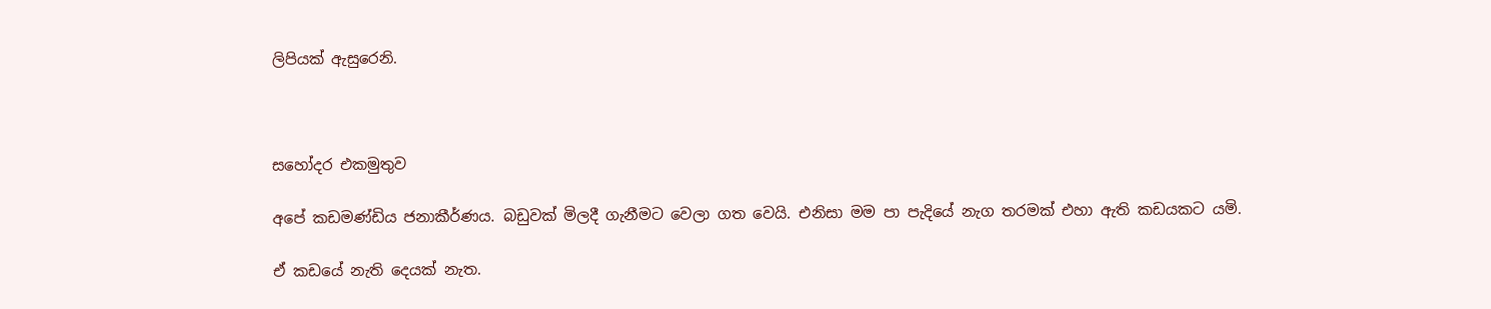ලිපියක් ඇසුරෙනි.



සහෝදර එකමුතුව

අපේ කඩමණ්ඩිය ජනාකීර්ණය. බඩුවක් මිලදී ගැනීමට වෙලා ගත වෙයි. එනිසා මම පා පැදියේ නැග තරමක් එහා ඇති කඩයකට යමි.

ඒ කඩයේ නැති දෙයක් නැත.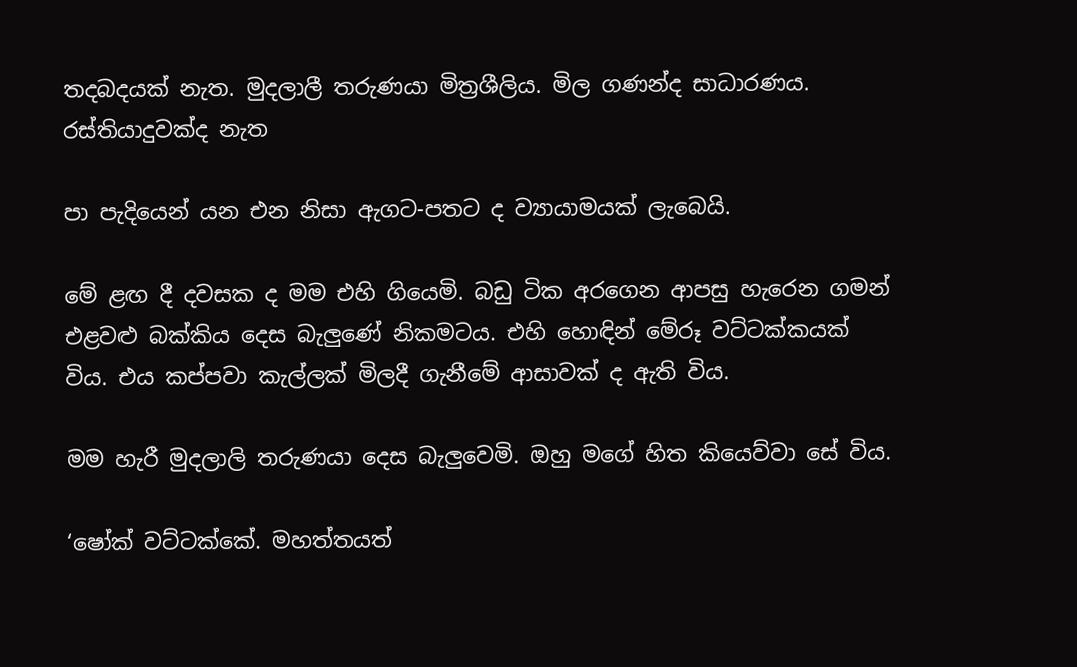තදබදයක් නැත. මුදලාලී තරුණයා මිත්‍රශීලිය. මිල ගණන්ද සාධාරණය. රස්තියාදුවක්ද නැත

පා පැදියෙන් යන එන නිසා ඇගට-පතට ද ව්‍යායාමයක් ලැබෙයි.

මේ ළඟ දී දවසක ද මම එහි ගියෙමි. බඩු ටික අරගෙන ආපසු හැරෙන ගමන් එළවළු බක්කිය දෙස බැලුණේ නිකමටය. එහි හොඳින් මේරූ වට්ටක්කයක් විය. එය කප්පවා කැල්ලක් මිලදී ගැනීමේ ආසාවක් ද ඇති විය.

මම හැරී මුදලාලි තරුණයා දෙස බැලුවෙමි. ඔහු මගේ හිත කියෙව්වා සේ විය.

‘ෂෝක් වට්ටක්කේ. මහත්තයත්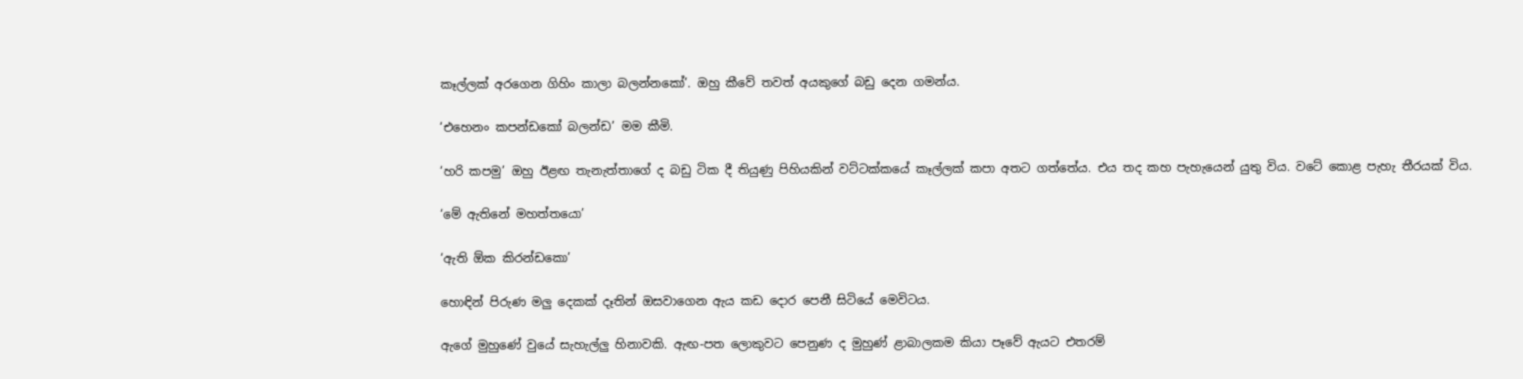කෑල්ලක් අරගෙන ගිහිං කාලා බලන්නකෝ’. ඔහු කීවේ තවත් අයකුගේ බඩු දෙන ගමන්ය.

‘එහෙනං කපන්ඩකෝ බලන්ඩ’ මම කීමි.

‘හරි කපමු’ ඔහු ඊළඟ තැනැත්තාගේ ද බඩු ටික දී තියුණු පිහියකින් වට්ටක්කයේ කෑල්ලක් කපා අතට ගත්තේය. එය තද කහ පැහැයෙන් යුතු විය. වටේ කොළ පැහැ තීරයක් විය.

‘මේ ඇතිනේ මහත්තයො’

‘ඇති ඕක කිරන්ඩකො’

හොඳින් පිරුණ මලු දෙකක් දෑතින් ඔසවාගෙන ඇය කඩ දොර පෙනී සිටියේ මෙවිටය.

ඇගේ මුහු‍ණේ වුයේ සැහැල්ලු හිනාවකි. ඇඟ-පත ලොකුවට පෙනුණ ද මුහුණ් ළාබාලකම කියා පෑවේ ඇයට එතරම්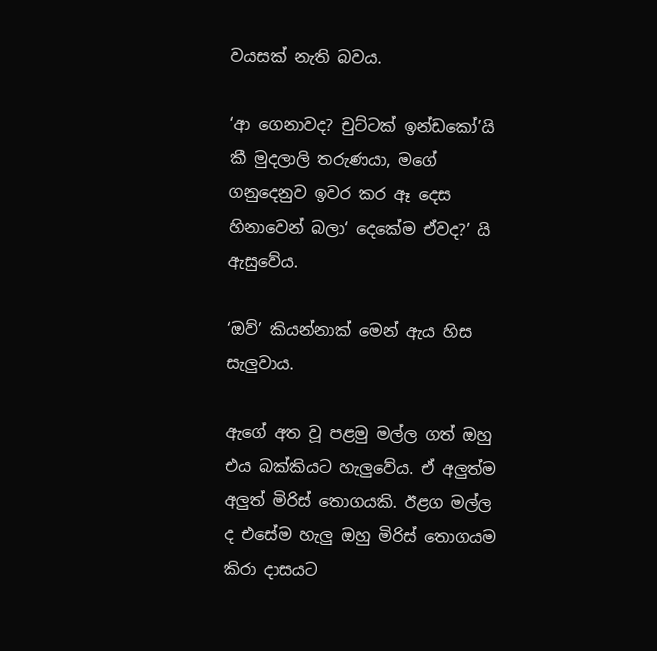වයසක් නැති බවය.

‘ආ ගෙනාවද? චුට්ටක් ඉන්ඩකෝ’යි කී මුදලාලි තරුණයා, මගේ ගනුදෙනුව ඉවර කර ඈ දෙස හිනාවෙන් බලා‘ දෙකේම ඒවද?’ යි ඇසුවේය.

‘ඔව්’ කියන්නාක් මෙන් ඇය හිස සැලුවාය.

ඇගේ අත වූ පළමු මල්ල ගත් ඔහු එය බක්කියට හැලුවේය. ඒ අලුත්ම අලුත් මිරිස් තොගයකි. ඊළග මල්ල ද එසේම හැලු ඔහු මිරිස් තොගයම කිරා දාසයට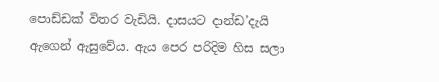පොඩ්ඩක් විතර වැඩියි. දාසයට දාන්ඩ’දැයි ඇගෙන් ඇසුවේය. ඇය පෙර පරිදිම හිස සලා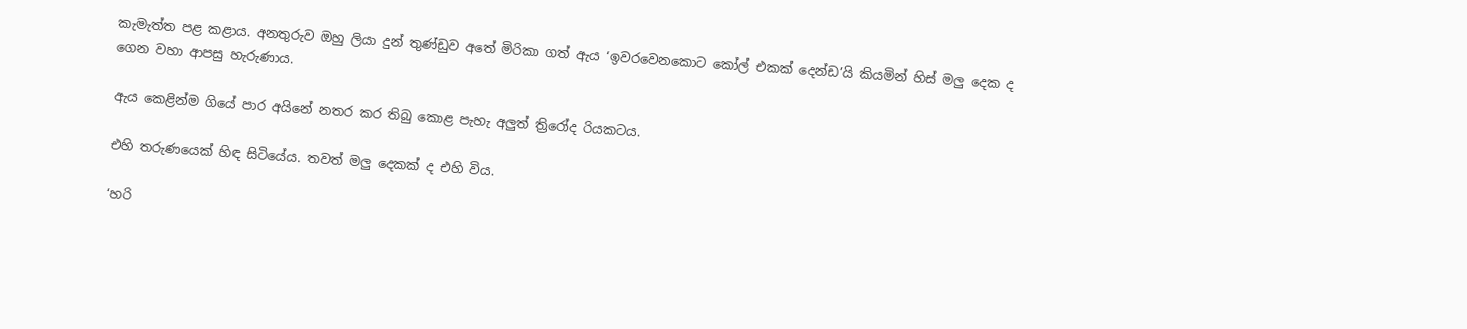කැමැත්ත පළ කළාය. අනතුරුව ඔහු ලියා දුන් තුණ්ඩුව අතේ මිරිකා ගත් ඇය ‘ඉවරවෙනකොට කෝල් එකක් දෙන්ඩ’යි කියමින් හිස් මලු දෙක ද ගෙන වහා ආපසු හැරුණාය.

ඇය කෙළින්ම ගියේ පාර අයිනේ නතර කර තිබු කොළ පැහැ අලුත් ත්‍රිරෝද රියකටය.

එහි තරුණයෙක් හිඳ සිටියේය. තවත් මලු දෙකක් ද එහි විය.

‘හරි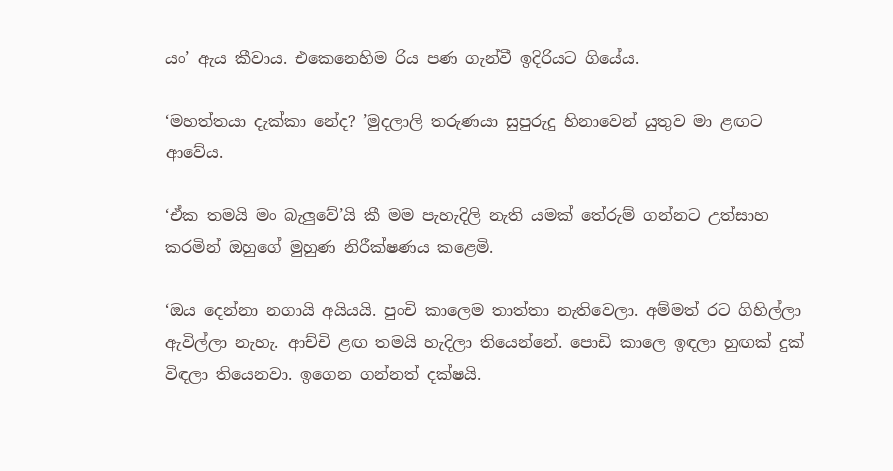යං’ ඇය කීවාය. එකෙනෙහිම රිය පණ ගැන්වී ඉදිරියට ගියේය.

‘මහත්තයා දැක්කා නේද? ’මුදලාලි තරුණයා සුපුරුදු හිනාවෙන් යුතුව මා ළඟට ආවේය.

‘ඒක තමයි මං බැලුවේ’යි කී මම පැහැදිලි නැති යමක් තේරුම් ගන්නට උත්සාහ කරමින් ඔහුගේ මුහුණ නිරීක්ෂණය කළෙමි.

‘ඔය දෙන්නා නගායි අයියයි. පුංචි කාලෙම තාත්තා නැතිවෙලා. අම්මත් රට ගිහිල්ලා ඇවිල්ලා නැහැ. ආච්චි ළඟ තමයි හැදිලා තියෙන්නේ. පොඩි කාලෙ ඉඳලා හුඟක් දුක් විඳලා තියෙනවා. ඉගෙන ගන්නත් දක්ෂයි.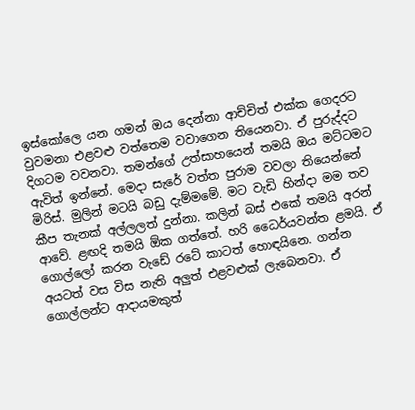ඉස්කෝලෙ යන ගමන් ඔය දෙන්නා ආච්චිත් එක්ක ගෙදරට වුවමනා එළවළු වත්තෙම වවාගෙන තියෙනවා. ඒ පුරුද්දට දිගටම වවනවා. තමන්ගේ උත්සාහයෙන් තමයි ඔය මට්ටමට ඇවිත් ඉන්නේ. මෙදා සැරේ වත්ත පුරාම වවලා තියෙන්නේ මිරිස්. මුලින් මටයි බඩු දැම්මමේ. මට වැඩි හින්දා මම තව කීප තැනක් අල්ලලත් දුන්නා. කලින් බස් එකේ තමයි අරන් ආවේ. ළඟදි තමයි ඕක ගත්තේ. හරි ධෛර්යවන්ත ළමයි. ඒ ගොල්ලෝ කරන වැඩේ රටේ කාටත් හොඳයිනෙ. ගන්න අයටත් වස විස නැති අලුත් එළවළුක් ලැබෙනවා. ඒ ගොල්ලන්ට ආදායමකුත්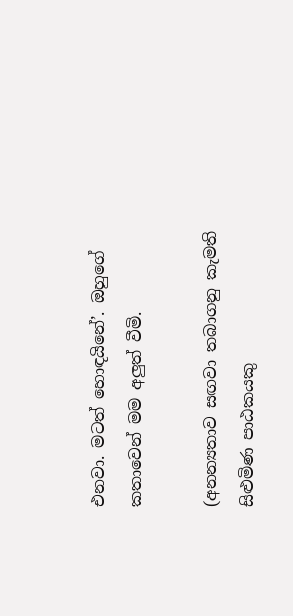එනවා. මටත් හොඳයිනේ’. ඔහුගේ කතාවෙන් මම අලුත් වීමි.

(අනන්‍යතාව සඟවා තබාගනු කැමති සිළුමිණ පාඨකයකු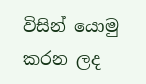විසින් යොමු කරන ලද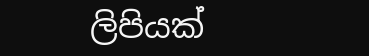ලිපියක්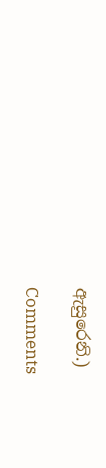ඇසුරෙනි.)

Comments